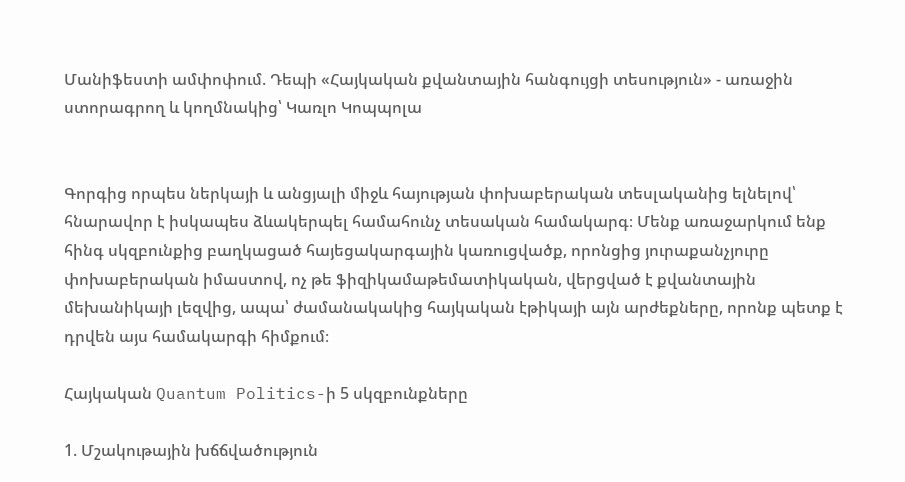Մանիֆեստի ամփոփում. Դեպի «Հայկական քվանտային հանգույցի տեսություն» - առաջին ստորագրող և կողմնակից՝ Կառլո Կոպպոլա


Գորգից որպես ներկայի և անցյալի միջև հայության փոխաբերական տեսլականից ելնելով՝ հնարավոր է իսկապես ձևակերպել համահունչ տեսական համակարգ։ Մենք առաջարկում ենք հինգ սկզբունքից բաղկացած հայեցակարգային կառուցվածք, որոնցից յուրաքանչյուրը փոխաբերական իմաստով, ոչ թե ֆիզիկամաթեմատիկական, վերցված է քվանտային մեխանիկայի լեզվից, ապա՝ ժամանակակից հայկական էթիկայի այն արժեքները, որոնք պետք է դրվեն այս համակարգի հիմքում։

Հայկական Quantum Politics-ի 5 սկզբունքները

1. Մշակութային խճճվածություն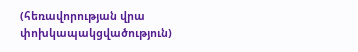(հեռավորության վրա փոխկապակցվածություն)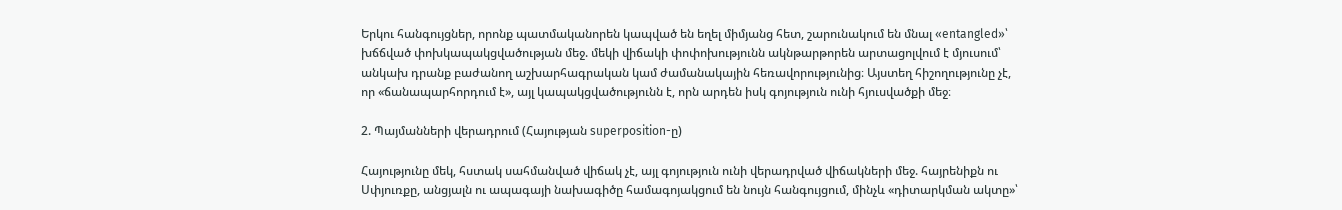Երկու հանգույցներ, որոնք պատմականորեն կապված են եղել միմյանց հետ, շարունակում են մնալ «entangled»՝ խճճված փոխկապակցվածության մեջ. մեկի վիճակի փոփոխությունն ակնթարթորեն արտացոլվում է մյուսում՝ անկախ դրանք բաժանող աշխարհագրական կամ ժամանակային հեռավորությունից։ Այստեղ հիշողությունը չէ, որ «ճանապարհորդում է», այլ կապակցվածությունն է, որն արդեն իսկ գոյություն ունի հյուսվածքի մեջ։

2. Պայմանների վերադրում (Հայության superposition-ը)

Հայությունը մեկ, հստակ սահմանված վիճակ չէ, այլ գոյություն ունի վերադրված վիճակների մեջ. հայրենիքն ու Սփյուռքը, անցյալն ու ապագայի նախագիծը համագոյակցում են նույն հանգույցում, մինչև «դիտարկման ակտը»՝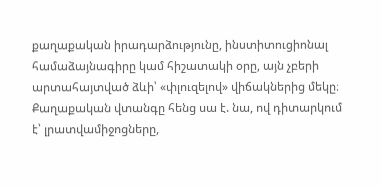քաղաքական իրադարձությունը, ինստիտուցիոնալ համաձայնագիրը կամ հիշատակի օրը, այն չբերի արտահայտված ձևի՝ «փլուզելով» վիճակներից մեկը։ Քաղաքական վտանգը հենց սա է. նա, ով դիտարկում է՝ լրատվամիջոցները,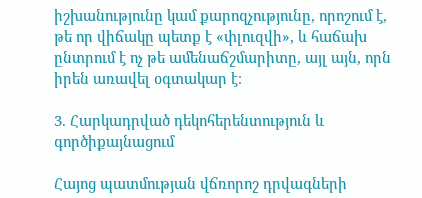իշխանությունը կամ քարոզչությունը, որոշում է, թե որ վիճակը պետք է «փլուզվի», և հաճախ ընտրում է ոչ թե ամենաճշմարիտը, այլ այն, որն իրեն առավել օգտակար է։

3. Հարկադրված դեկոհերենտություն և գործիքայնացում

Հայոց պատմության վճռորոշ դրվագների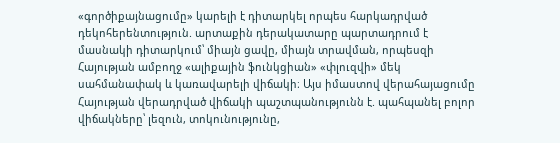«գործիքայնացումը» կարելի է դիտարկել որպես հարկադրված դեկոհերենտություն. արտաքին դերակատարը պարտադրում է մասնակի դիտարկում՝ միայն ցավը, միայն տրավման, որպեսզի Հայության ամբողջ «ալիքային ֆունկցիան» «փլուզվի» մեկ սահմանափակ և կառավարելի վիճակի։ Այս իմաստով վերահայացումը Հայության վերադրված վիճակի պաշտպանությունն է. պահպանել բոլոր վիճակները՝ լեզուն, տոկունությունը,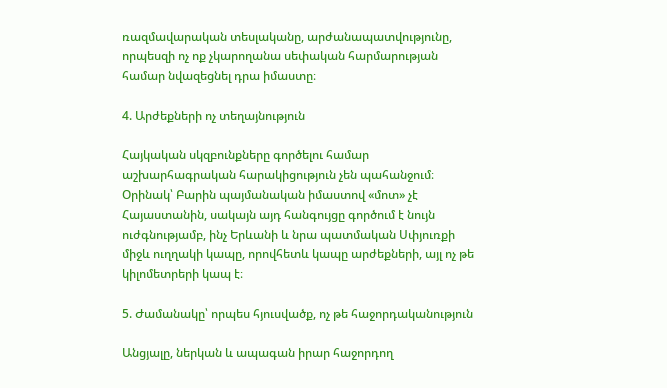ռազմավարական տեսլականը, արժանապատվությունը, որպեսզի ոչ ոք չկարողանա սեփական հարմարության համար նվազեցնել դրա իմաստը։

4. Արժեքների ոչ տեղայնություն

Հայկական սկզբունքները գործելու համար աշխարհագրական հարակիցություն չեն պահանջում։ Օրինակ՝ Բարին պայմանական իմաստով «մոտ» չէ Հայաստանին, սակայն այդ հանգույցը գործում է նույն ուժգնությամբ, ինչ Երևանի և նրա պատմական Սփյուռքի միջև ուղղակի կապը, որովհետև կապը արժեքների, այլ ոչ թե կիլոմետրերի կապ է։

5. Ժամանակը՝ որպես հյուսվածք, ոչ թե հաջորդականություն

Անցյալը, ներկան և ապագան իրար հաջորդող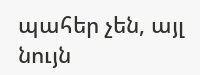պահեր չեն, այլ նույն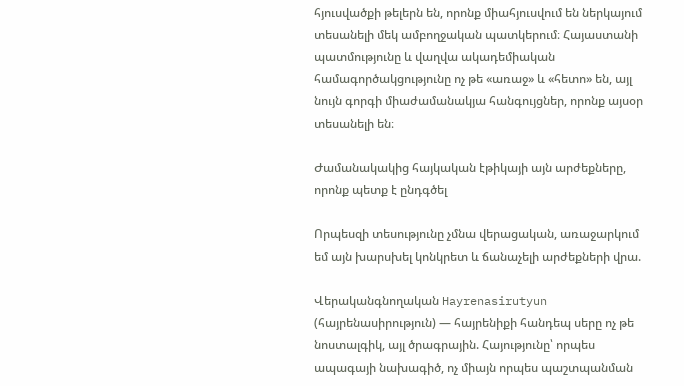հյուսվածքի թելերն են, որոնք միահյուսվում են ներկայում տեսանելի մեկ ամբողջական պատկերում։ Հայաստանի պատմությունը և վաղվա ակադեմիական համագործակցությունը ոչ թե «առաջ» և «հետո» են, այլ նույն գորգի միաժամանակյա հանգույցներ, որոնք այսօր տեսանելի են։

Ժամանակակից հայկական էթիկայի այն արժեքները, որոնք պետք է ընդգծել

Որպեսզի տեսությունը չմնա վերացական, առաջարկում եմ այն խարսխել կոնկրետ և ճանաչելի արժեքների վրա.

Վերականգնողական Hayrenasirutyun (հայրենասիրություն) — հայրենիքի հանդեպ սերը ոչ թե նոստալգիկ, այլ ծրագրային. Հայությունը՝ որպես ապագայի նախագիծ, ոչ միայն որպես պաշտպանման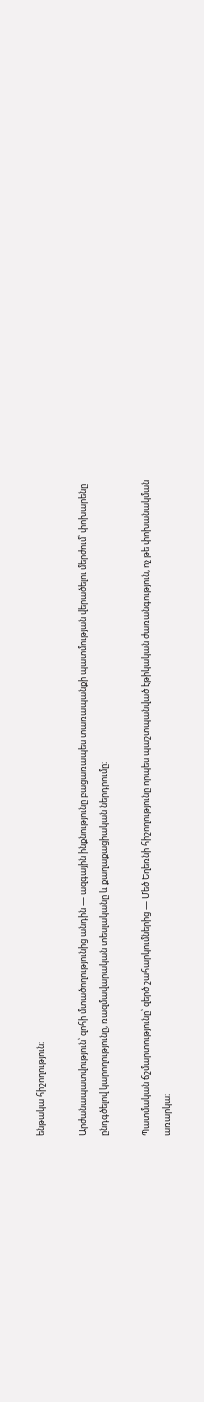ենթակա հիշողություն։

Արժանապատվություն՝ զոհի մտածողությունից անդին — ազգային ինքնությունը բացառապես տառապանքի պատմության վերածելու մերժում՝ փոխարենը ընդգծելով կարողությունը, ռազմավարական տեսլականը և քաղաքացիական ներդրումը։

Պատմական ճշմարտությունը՝ զերծ շահարկումներից — Մեծ Եղեռնի հիշողությունը որպես պաշտպանված էթիկական ժառանգություն, ոչ թե փոխանակման առարկա։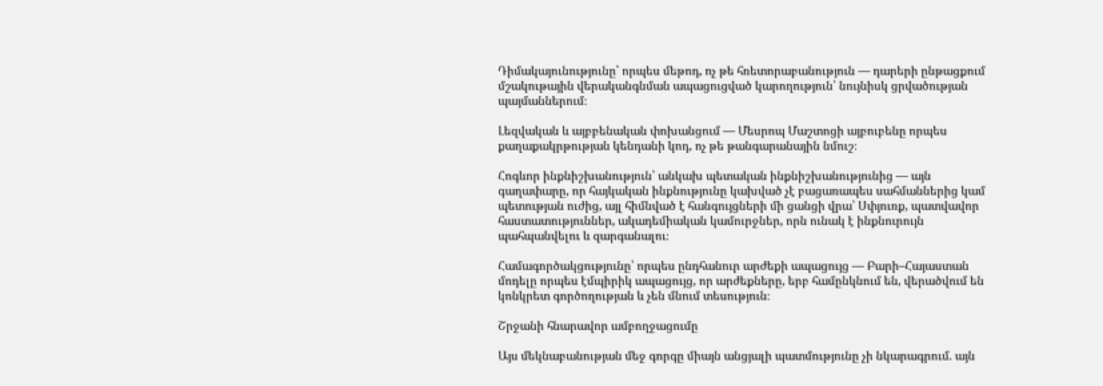Դիմակայունությունը՝ որպես մեթոդ, ոչ թե հռետորաբանություն — դարերի ընթացքում մշակութային վերականգնման ապացուցված կարողություն՝ նույնիսկ ցրվածության պայմաններում։

Լեզվական և այբբենական փոխանցում — Մեսրոպ Մաշտոցի այբուբենը որպես քաղաքակրթության կենդանի կոդ, ոչ թե թանգարանային նմուշ։

Հոգևոր ինքնիշխանություն՝ անկախ պետական ինքնիշխանությունից — այն գաղափարը, որ հայկական ինքնությունը կախված չէ բացառապես սահմաններից կամ պետության ուժից, այլ հիմնված է հանգույցների մի ցանցի վրա՝ Սփյուռք, պատվավոր հաստատություններ, ակադեմիական կամուրջներ, որն ունակ է ինքնուրույն պահպանվելու և զարգանալու։

Համագործակցությունը՝ որպես ընդհանուր արժեքի ապացույց — Բարի–Հայաստան մոդելը որպես էմպիրիկ ապացույց, որ արժեքները, երբ համընկնում են, վերածվում են կոնկրետ գործողության և չեն մնում տեսություն։

Շրջանի հնարավոր ամբողջացումը

Այս մեկնաբանության մեջ գորգը միայն անցյալի պատմությունը չի նկարագրում. այն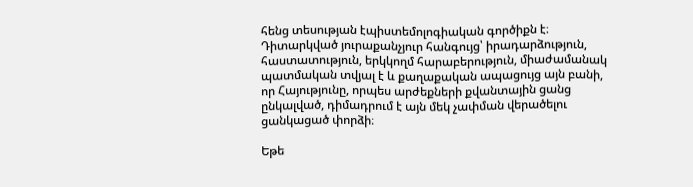հենց տեսության էպիստեմոլոգիական գործիքն է։ Դիտարկված յուրաքանչյուր հանգույց՝ իրադարձություն, հաստատություն, երկկողմ հարաբերություն, միաժամանակ պատմական տվյալ է և քաղաքական ապացույց այն բանի, որ Հայությունը, որպես արժեքների քվանտային ցանց ընկալված, դիմադրում է այն մեկ չափման վերածելու ցանկացած փորձի։

Եթե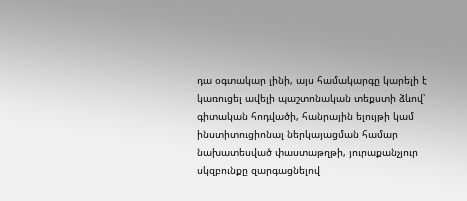դա օգտակար լինի, այս համակարգը կարելի է կառուցել ավելի պաշտոնական տեքստի ձևով՝ գիտական հոդվածի, հանրային ելույթի կամ ինստիտուցիոնալ ներկայացման համար նախատեսված փաստաթղթի, յուրաքանչյուր սկզբունքը զարգացնելով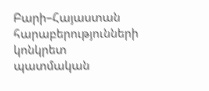Բարի–Հայաստան հարաբերությունների կոնկրետ պատմական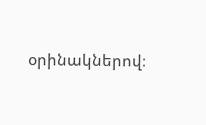օրինակներով։